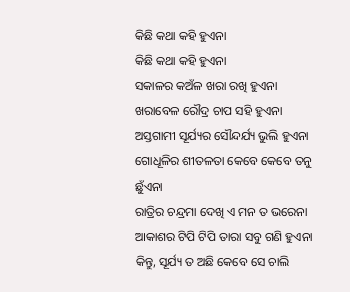କିଛି କଥା କହି ହୁଏନା
କିଛି କଥା କହି ହୁଏନା
ସକାଳର କଅଁଳ ଖରା ରଖି ହୁଏନା
ଖରାବେଳ ରୌଦ୍ର ଚାପ ସହି ହୁଏନା
ଅସ୍ତଗାମୀ ସୂର୍ଯ୍ୟର ସୌନ୍ଦର୍ଯ୍ୟ ଭୁଲି ହୁଏନା
ଗୋଧୂଳିର ଶୀତଳତା କେବେ କେବେ ତନୁ ଛୁଁଏନା
ରାତ୍ରିର ଚନ୍ଦ୍ରମା ଦେଖି ଏ ମନ ତ ଭରେନା
ଆକାଶର ଟିପି ଟିପି ତାରା ସବୁ ଗଣି ହୁଏନା
କିନ୍ତୁ, ସୂର୍ଯ୍ୟ ତ ଅଛି କେବେ ସେ ଚାଲି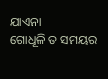ଯାଏନା
ଗୋଧୂଳି ତ ସମୟର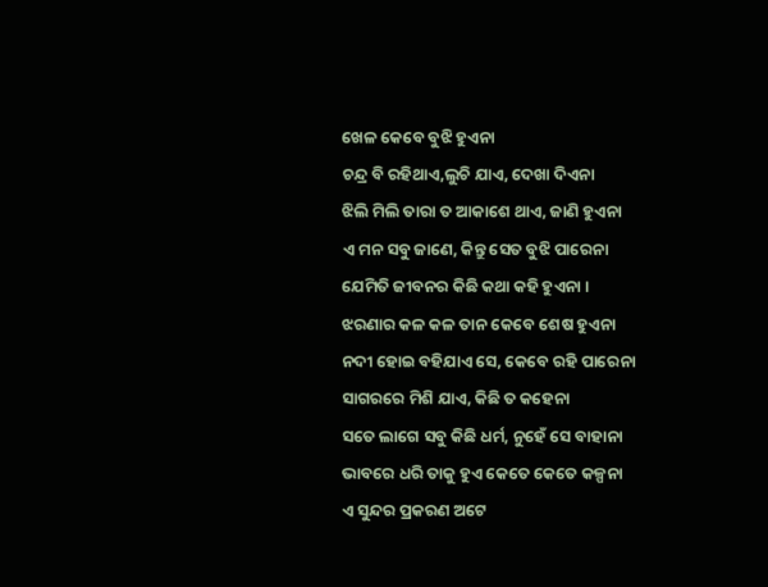ଖେଳ କେବେ ବୁଝି ହୁଏନା
ଚନ୍ଦ୍ର ବି ରହିଥାଏ,ଲୁଚି ଯାଏ, ଦେଖା ଦିଏନା
ଝିଲି ମିଲି ତାରା ତ ଆକାଶେ ଥାଏ, ଜାଣି ହୁଏନା
ଏ ମନ ସବୁ ଜାଣେ, କିନ୍ତୁ ସେତ ବୁଝି ପାରେନା
ଯେମିତି ଜୀବନର କିଛି କଥା କହି ହୁଏନା ।
ଝରଣାର କଳ କଳ ତାନ କେବେ ଶେଷ ହୁଏନା
ନଦୀ ହୋଇ ବହିଯାଏ ସେ, କେବେ ରହି ପାରେନା
ସାଗରରେ ମିଶି ଯାଏ, କିଛି ତ କହେନା
ସତେ ଲାଗେ ସବୁ କିଛି ଧର୍ମ, ନୁହେଁ ସେ ବାହାନା
ଭାବରେ ଧରି ତାକୁ ହୁଏ କେତେ କେତେ କଳ୍ପନା
ଏ ସୁନ୍ଦର ପ୍ରକରଣ ଅଟେ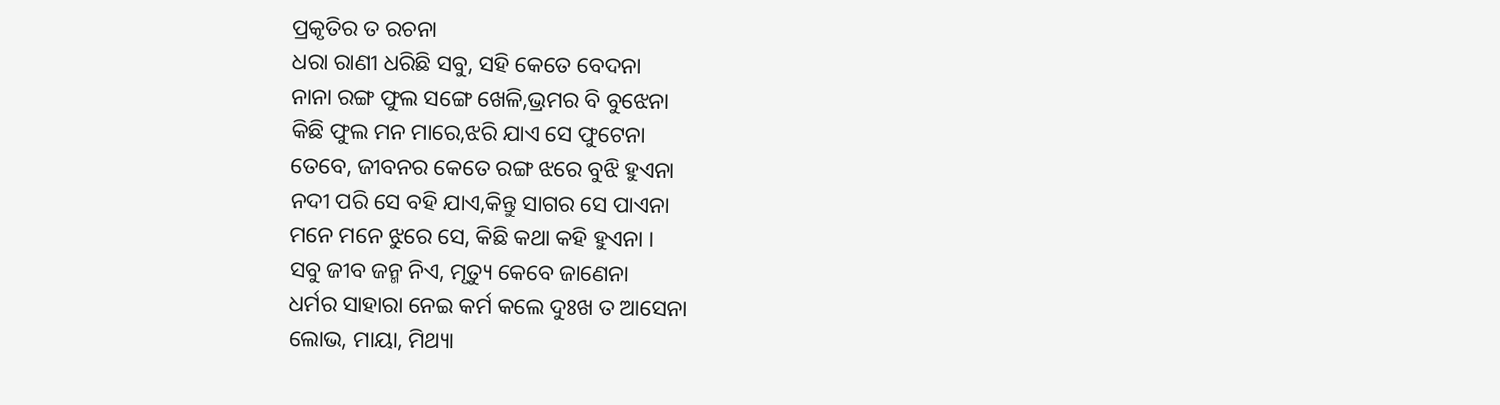ପ୍ରକୃତିର ତ ରଚନା
ଧରା ରାଣୀ ଧରିଛି ସବୁ, ସହି କେତେ ବେଦନା
ନାନା ରଙ୍ଗ ଫୁଲ ସଙ୍ଗେ ଖେଳି,ଭ୍ରମର ବି ବୁଝେନା
କିଛି ଫୁଲ ମନ ମାରେ,ଝରି ଯାଏ ସେ ଫୁଟେନା
ତେବେ, ଜୀବନର କେତେ ରଙ୍ଗ ଝରେ ବୁଝି ହୁଏନା
ନଦୀ ପରି ସେ ବହି ଯାଏ,କିନ୍ତୁ ସାଗର ସେ ପାଏନା
ମନେ ମନେ ଝୁରେ ସେ, କିଛି କଥା କହି ହୁଏନା ।
ସବୁ ଜୀବ ଜନ୍ମ ନିଏ, ମୃତ୍ୟୁ କେବେ ଜାଣେନା
ଧର୍ମର ସାହାରା ନେଇ କର୍ମ କଲେ ଦୁଃଖ ତ ଆସେନା
ଲୋଭ, ମାୟା, ମିଥ୍ୟା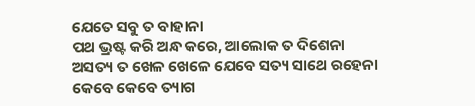ଯେତେ ସବୁ ତ ବାହାନା
ପଥ ଭ୍ରଷ୍ଟ କରି ଅନ୍ଧ କରେ, ଆଲୋକ ତ ଦିଶେନା
ଅସତ୍ୟ ତ ଖେଳ ଖେଳେ ଯେବେ ସତ୍ୟ ସାଥେ ରହେନା
କେବେ କେବେ ତ୍ୟାଗ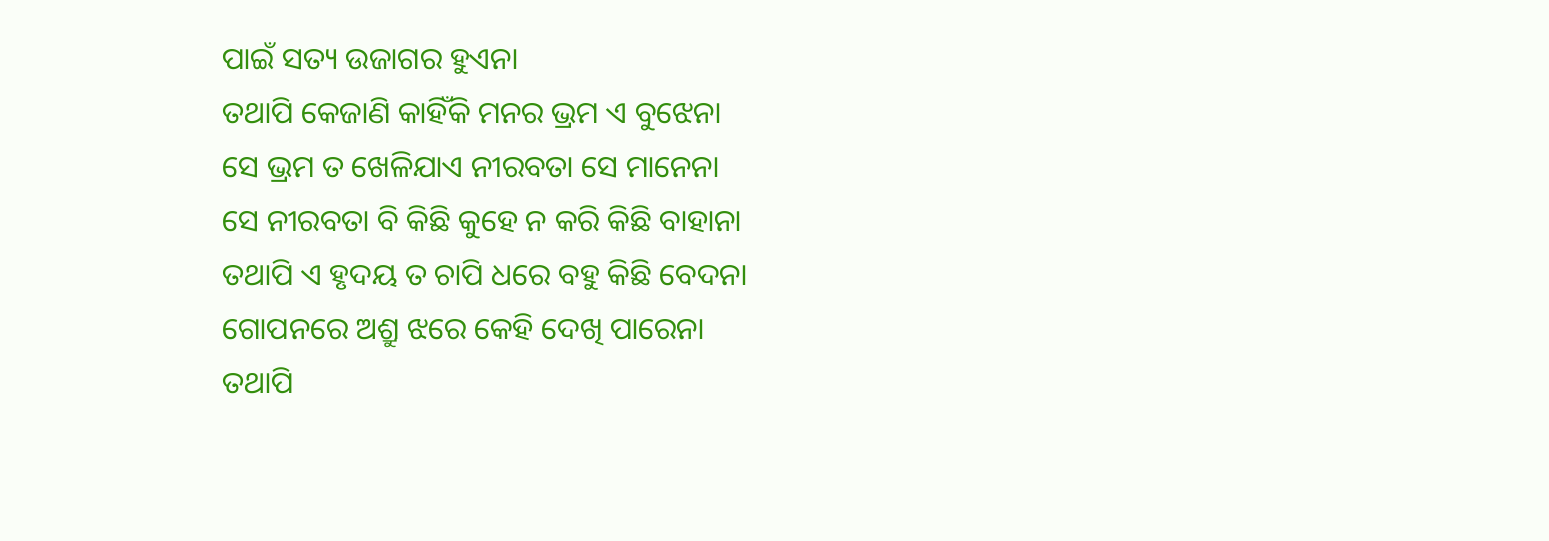ପାଇଁ ସତ୍ୟ ଉଜାଗର ହୁଏନା
ତଥାପି କେଜାଣି କାହିଁକି ମନର ଭ୍ରମ ଏ ବୁଝେନା
ସେ ଭ୍ରମ ତ ଖେଳିଯାଏ ନୀରବତା ସେ ମାନେନା
ସେ ନୀରବତା ବି କିଛି କୁହେ ନ କରି କିଛି ବାହାନା
ତଥାପି ଏ ହୃଦୟ ତ ଚାପି ଧରେ ବହୁ କିଛି ବେଦନା
ଗୋପନରେ ଅଶ୍ରୁ ଝରେ କେହି ଦେଖି ପାରେନା
ତଥାପି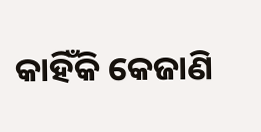କାହିଁକି କେଜାଣି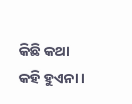କିଛି କଥା କହି ହୁଏନା ।